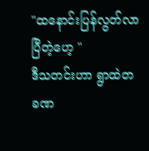"ထနောင်းပြန်လွတ်လာပြီတဲ့ဟေ့ "
ဒီသတင်းဟာ ရွာထဲတခဏ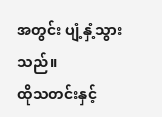အတွင်း ပျံ့နှံ့သွားသည်။
ထိုသတင်းနှင့်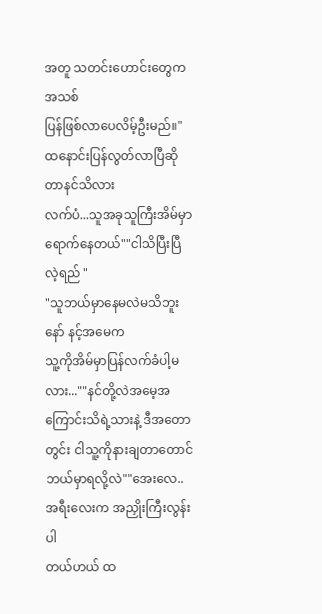အတူ သတင်းဟောင်းတွေကအသစ်
ပြန်ဖြစ်လာပေလိမ့်ဦးမည်။"ထနောင်းပြန်လွတ်လာပြီဆိုတာနင်သိလား
လက်ပံ...သူအခုသူကြီးအိမ်မှာရောက်နေတယ်""ငါသိပြီးပြီ လဲ့ရည် "
"သူဘယ်မှာနေမလဲမသိဘူးနော် နင့်အမေက
သူ့ကိုအိမ်မှာပြန်လက်ခံပါ့မလား...""နင်တို့လဲအမေ့အကြောင်းသိရဲ့သားနဲ့ ဒီအတော
တွင်း ငါသူ့ကိုနားချတာတောင်ဘယ်မှာရလို့လဲ""အေးလေ..အရီးလေးက အညှိုးကြီးလွန်းပါ
တယ်ဟယ် ထ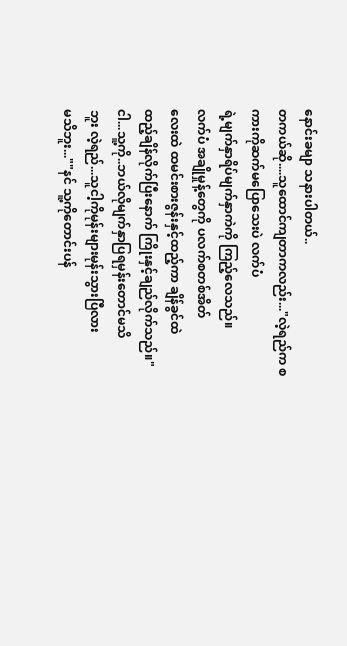နောင်းခမျာ သနားပါတယ်..
တကယ်ဆို....သူထောင်ကျတာကလည်း..."လဲ့ရည်က စကားကိုဆက်မပြောသေးပဲ လက်ပံ
ရဲ့မျက်နှာရိပ်မျက်နှာကဲကို ကြည့်လေသည်။
လက်ပံ အချိုမှုန့်တွေကို ပလက်စတစ်အိတ်
လေးထဲ ထမင်းစားဇွန်းနှင့်ထည့်ကာ ချိန်ခွင်ထဲ
ထည့်ချိန်လိုက်ပြီးနောက် ကြိုးနှင့်ချည်လိုက်သည်။"ငါ...သူ့ကို..ဘယ်လိုမျက်နှာပြရမှန်းတောင်မသိ
ဘူး လဲ့ရည်...သူငါ့ကိုမုန်းများမုန်းသွားပြီလား
မသိဘူး...""နင် သူ့ကိုတောင်းပန်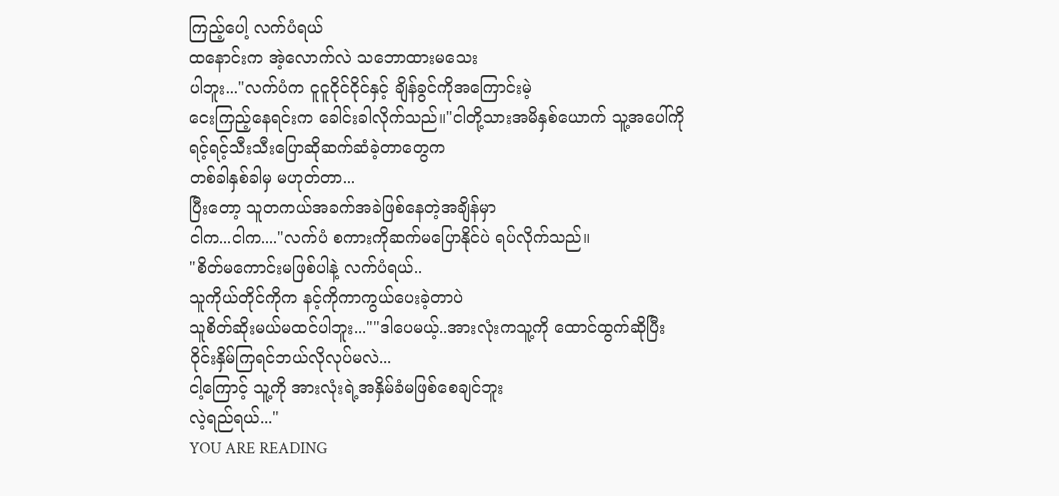ကြည့်ပေါ့ လက်ပံရယ်
ထနောင်းက အဲ့လောက်လဲ သဘောထားမသေး
ပါဘူး..."လက်ပံက ငူငူငိုင်ငိုင်နှင့် ချိန်ခွင်ကိုအကြောင်းမဲ့
ငေးကြည့်နေရင်းက ခေါင်းခါလိုက်သည်။"ငါတို့သားအမိနှစ်ယောက် သူ့အပေါ်ကို
ရင့်ရင့်သီးသီးပြောဆိုဆက်ဆံခဲ့တာတွေက
တစ်ခါနှစ်ခါမှ မဟုတ်တာ...
ပြီးတော့ သူတကယ်အခက်အခဲဖြစ်နေတဲ့အချိန်မှာ
ငါက...ငါက...."လက်ပံ စကားကိုဆက်မပြောနိုင်ပဲ ရပ်လိုက်သည်။
"စိတ်မကောင်းမဖြစ်ပါနဲ့ လက်ပံရယ်..
သူကိုယ်တိုင်ကိုက နင့်ကိုကာကွယ်ပေးခဲ့တာပဲ
သူစိတ်ဆိုးမယ်မထင်ပါဘူး...""ဒါပေမယ့်..အားလုံးကသူ့ကို ထောင်ထွက်ဆိုပြီး
ဝိုင်းနှိမ်ကြရင်ဘယ်လိုလုပ်မလဲ...
ငါ့ကြောင့် သူ့ကို အားလုံးရဲ့အနှိမ်ခံမဖြစ်စေချင်ဘူး
လဲ့ရည်ရယ်..."
YOU ARE READING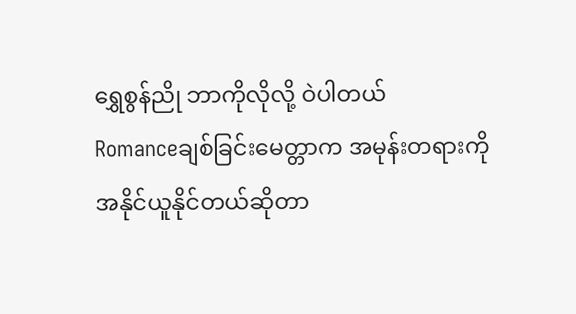ရွှေစွန်ညို ဘာကိုလိုလို့ ဝဲပါတယ်
Romanceချစ်ခြင်းမေတ္တာက အမုန်းတရားကို အနိုင်ယူနိုင်တယ်ဆိုတာ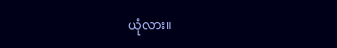ယုံလား။